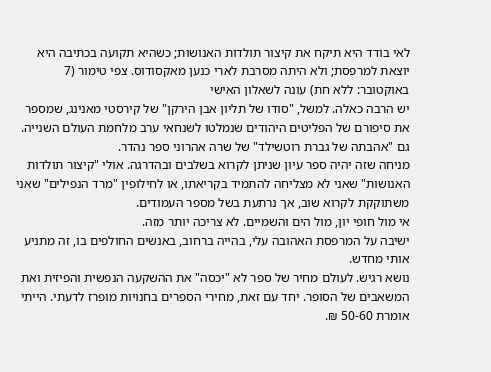לאי בודד היא תיקח את קיצור תולדות האנושות; כשהיא תקועה בכתיבה היא יוצאת למרפסת; ולא היתה מסרבת לארי כנען מאקסודוס. צפי טימור (7 באוקטובר: ללא חת) עונה לשאלון האישי
יש הרבה כאלה. למשל, "סודו של תליון אבן הירקן" של קירסטי מאנינג, שמספר את סיפורם של הפליטים היהודים שנמלטו לשנחאי ערב מלחמת העולם השנייה. גם "אהבתה של גברת רוטשילד" של שרה אהרוני ספר נהדר.
מניחה שזה יהיה ספר עיון שניתן לקרוא בשלבים ובהדרגה. אולי "קיצור תולדות האנושות" שאני לא מצליחה להתמיד בקריאתו, או לחילופין "מרד הנפילים" שאני משתוקקת לקרוא שוב, אך נרתעת בשל מספר העמודים.
אי מול חופי יון, מול הים והשמיים. לא צריכה יותר מזה.
ישיבה על המרפסת האהובה עלי, בהייה ברחוב, באנשים החולפים בו, זה מתניע אותי מחדש.
נושא רגיש. לעולם מחיר של ספר לא "יכסה" את ההשקעה הנפשית והפיזית ואת המשאבים של הסופר. יחד עם זאת, מחירי הספרים בחנויות מופרז לדעתי. הייתי אומרת 50-60 ₪.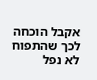אקבל הוכחה לכך שהתפוח לא נפל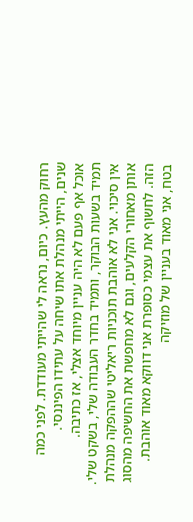רחוק מהעץ. כיום, נראה לי שהייתי מעודדת. לפני כמה שנים, הייתי מנהלת אתו שיחה על עתידו הפיננסי.
אוכל אף פעם לא היה עניין מיוחד אצלי, אז כתיבה.
תמיד בשעות הבוקר, ותמיד בחדר העבודה שלי, בשקט שלי.
אין סיכוי. אני לא אוהבת תוכניות ריאליטי שההפקה מנהלת אותן מאחורי הקלעים, וגם לא מחפשת את החשיפה מהסוג הזה. לחשוף את עצמי כסופרת אני דווקא מאוד אוהבת.
בטח, אני מאוד בעניין של מוזיקה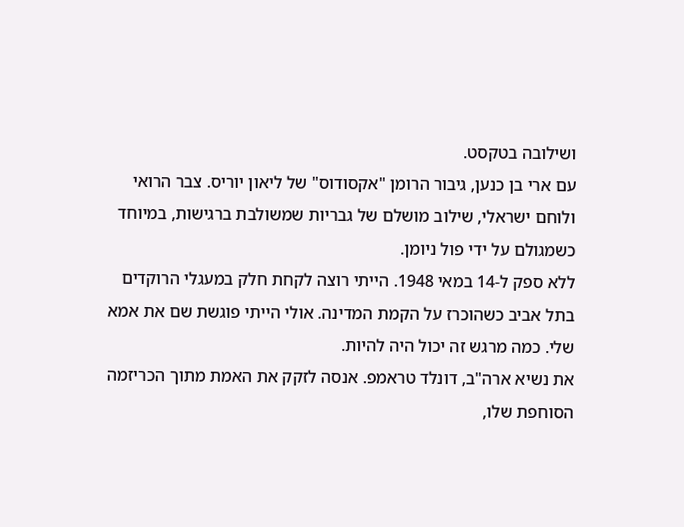ושילובה בטקסט.
עם ארי בן כנען, גיבור הרומן "אקסודוס" של ליאון יוריס. צבר הרואי ולוחם ישראלי, שילוב מושלם של גבריות שמשולבת ברגישות, במיוחד כשמגולם על ידי פול ניומן.
ללא ספק ל-14 במאי 1948. הייתי רוצה לקחת חלק במעגלי הרוקדים בתל אביב כשהוכרז על הקמת המדינה. אולי הייתי פוגשת שם את אמא שלי. כמה מרגש זה יכול היה להיות.
את נשיא ארה"ב, דונלד טראמפ. אנסה לזקק את האמת מתוך הכריזמה הסוחפת שלו,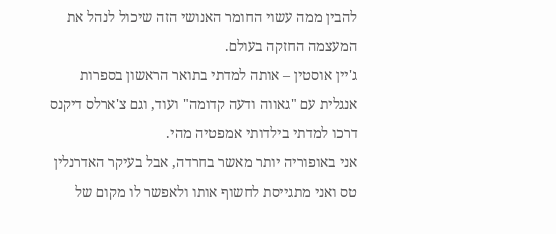להבין ממה עשוי החומר האנושי הזה שיכול לנהל את המעצמה החזקה בעולם.
ג'יין אוסטין – אותה למדתי בתואר הראשון בספרות אנגלית עם "גאווה ודעה קדומה" ועוד, וגם צ'ארלס דיקנס דרכו למדתי בילדותי אמפטיה מהי.
אני באופוריה יותר מאשר בחרדה, אבל בעיקר האדרנלין טס ואני מתגייסת לחשוף אותו ולאפשר לו מקום של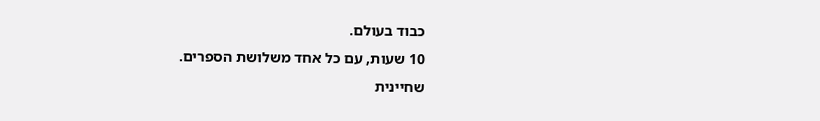כבוד בעולם.
10 שעות, עם כל אחד משלושת הספרים.
שחיינית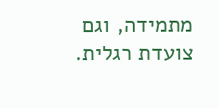מתמידה, וגם צועדת רגלית.